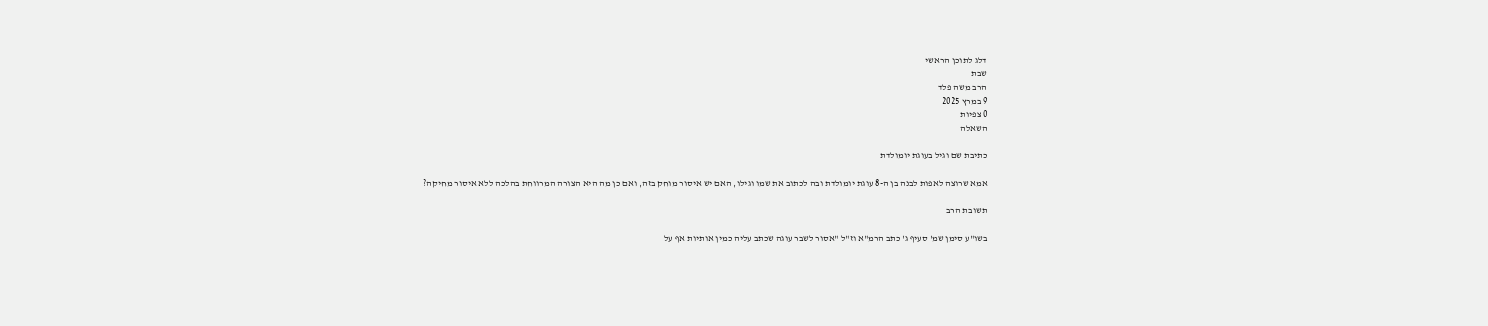דלג לתוכן הראשי
שבת
הרב משה פלד
9 במרץ 2025
0 צפיות
השאלה

כתיבת שם וגיל בעוגת יומולדת

אמא שרוצה לאפות לבנה בן ה-8 עוגת יומולדת ובה לכתוב את שמו וגילו, האם יש איסור מוחק בזה, ואם כן מה היא הצורה המרווחת בהלכה ללא איסור מחיקה?

תשובת הרב

בשו"ע סימן שמ' סעיף ג' כתב הרמ"א וז"ל "אסור לשבר עוגה שכתב עליה כמין אותיות אף על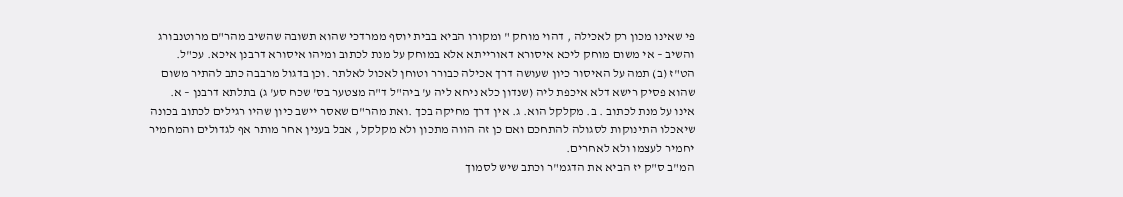פי שאינו מכון רק לאכילה , דהוי מוחק " ומקורו הביא בבית יוסף ממרדכי שהוא תשובה שהשיב מהר"ם מרוטנבורג והשיב – אי משום מוחק ליכא איסורא דאורייתא אלא במוחק על מנת לכתוב ומיהו איסורא דרבנן איכא. עכ"ל.
הט"ז (ב) תמה על האיסור כיון שעושה דרך אכילה כבורר וטוחן לאכול לאלתר .וכן בדגול מרבבה כתב להתיר משום שהוא פסיק רישא דלא איכפת ליה (שנדון כלא ניחא ליה ע' ביה"ל ד"ה מצטער בס' שכח סע' ג) בתלתא דרבנן – א. אינו על מנת לכתוב . ב. מקלקל הוא. ג. אין דרך מחיקה בכך .ואת מהר"ם שאסר יישב כיון שהיו רגילים לכתוב בכונה שיאכלו התינוקות לסגולה להתחכם ואם כן זה הווה מתכון ולא מקלקל , אבל בענין אחר מותר אף לגדולים והמחמיר יחמיר לעצמו ולא לאחרים.
המ"ב ס"ק יז הביא את הדגמ"ר וכתב שיש לסמוך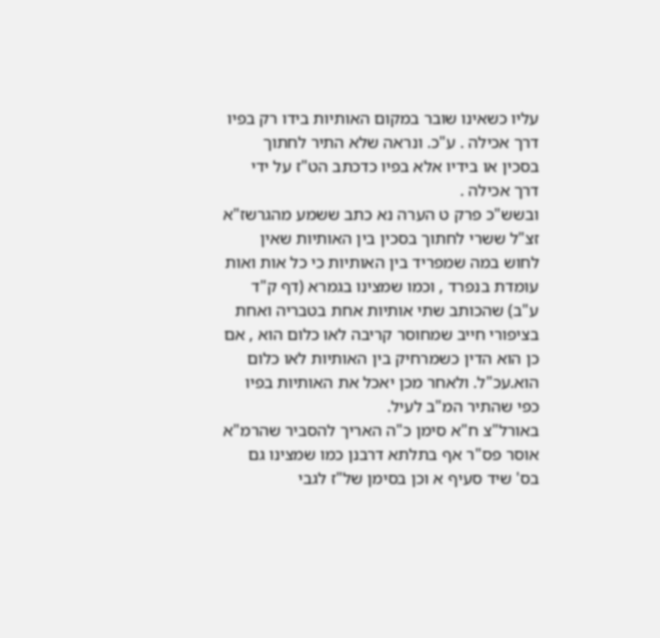עליו כשאינו שובר במקום האותיות בידו רק בפיו דרך אכילה . ע"כ. ונראה שלא התיר לחתוך בסכין או בידיו אלא בפיו כדכתב הט"ז על ידי דרך אכילה .
ובשש"כ פרק ט הערה נא כתב ששמע מהגרשז"א זצ"ל ששרי לחתוך בסכין בין האותיות שאין לחוש במה שמפריד בין האותיות כי כל אות ואות עומדת בנפרד , וכמו שמצינו בגמרא (דף ק"ד ע"ב) שהכותב שתי אותיות אחת בטבריה ואחת בציפורי חייב שמחוסר קריבה לאו כלום הוא , אם כן הוא הדין כשמרחיק בין האותיות לאו כלום הוא.עכ"ל. ולאחר מכן יאכל את האותיות בפיו כפי שהתיר המ"ב לעיל.
באורל"צ ח"א סימן כ"ה האריך להסביר שהרמ"א אוסר פס"ר אף בתלתא דרבנן כמו שמצינו גם בס' שיד סעיף א וכן בסימן של"ז לגבי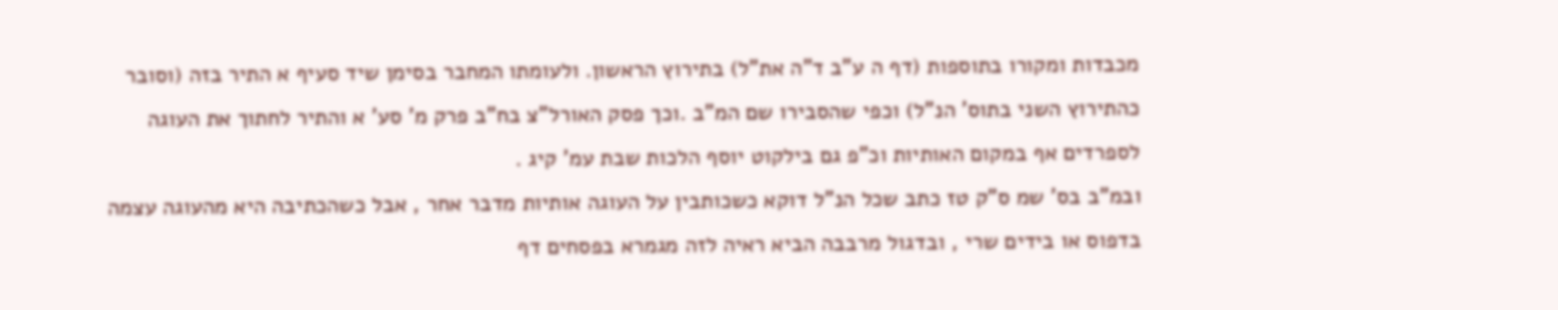מכבדות ומקורו בתוספות (דף ה ע"ב ד"ה את"ל) בתירוץ הראשון. ולעומתו המחבר בסימן שיד סעיף א התיר בזה (וסובר כהתירוץ השני בתוס' הנ"ל) וכפי שהסבירו שם המ"ב .וכך פסק האורל"צ בח"ב פרק מ' סע' א והתיר לחתוך את העוגה לספרדים אף במקום האותיות וכ"פ גם בילקוט יוסף הלכות שבת עמ' קיג .
ובמ"ב בס' שמ ס"ק טז כתב שכל הנ"ל דוקא כשכותבין על העוגה אותיות מדבר אחר , אבל כשהכתיבה היא מהעוגה עצמה בדפוס או בידים שרי , ובדגול מרבבה הביא ראיה לזה מגמרא בפסחים דף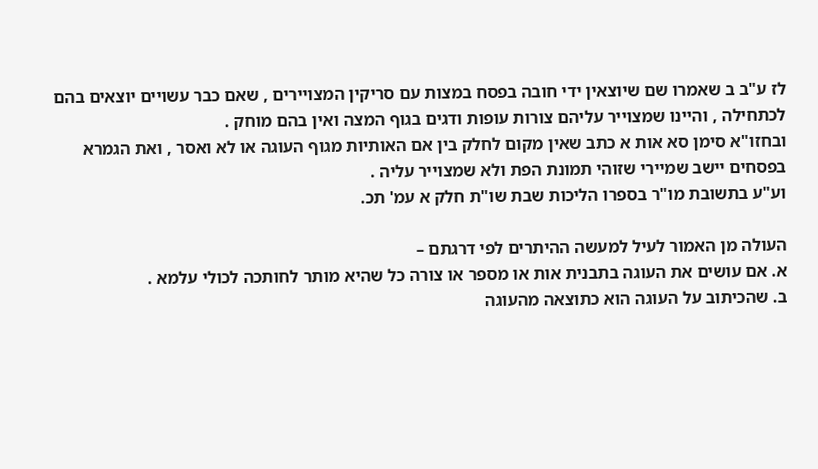לז ע"ב ב שאמרו שם שיוצאין ידי חובה בפסח במצות עם סריקין המצויירים , שאם כבר עשויים יוצאים בהם לכתחילה , והיינו שמצוייר עליהם צורות עופות ודגים בגוף המצה ואין בהם מוחק .
ובחזו"א סימן סא אות א כתב שאין מקום לחלק בין אם האותיות מגוף העוגה או לא ואסר , ואת הגמרא בפסחים יישב שמיירי שזוהי תמונת הפת ולא שמצוייר עליה .
וע"ע בתשובת מו"ר בספרו הליכות שבת שו"ת חלק א עמ' תכ.

העולה מן האמור לעיל למעשה ההיתרים לפי דרגתם –
א. אם עושים את העוגה בתבנית אות או מספר או צורה כל שהיא מותר לחותכה לכולי עלמא .
ב. שהכיתוב על העוגה הוא כתוצאה מהעוגה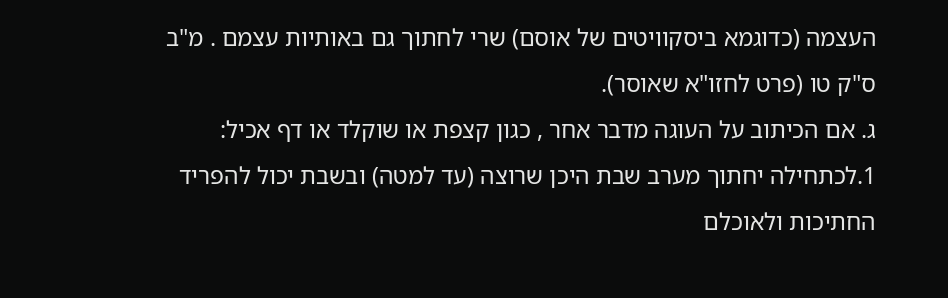העצמה (כדוגמא ביסקוויטים של אוסם) שרי לחתוך גם באותיות עצמם . מ"ב ס"ק טו (פרט לחזו"א שאוסר).
ג. אם הכיתוב על העוגה מדבר אחר , כגון קצפת או שוקלד או דף אכיל:
1.לכתחילה יחתוך מערב שבת היכן שרוצה (עד למטה) ובשבת יכול להפריד החתיכות ולאוכלם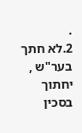.
2.לא חתך בער"ש , יחתוך בסכין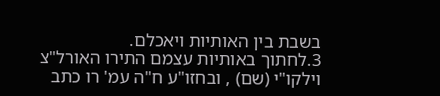בשבת בין האותיות ויאכלם.
3.לחתוך באותיות עצמם התירו האורל"צ וילקו"י (שם) , ובחזו"ע ח"ה עמ' רו כתב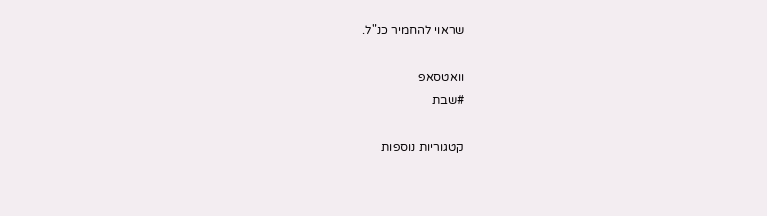שראוי להחמיר כנ"ל.

וואטסאפ
#שבת

קטגוריות נוספות